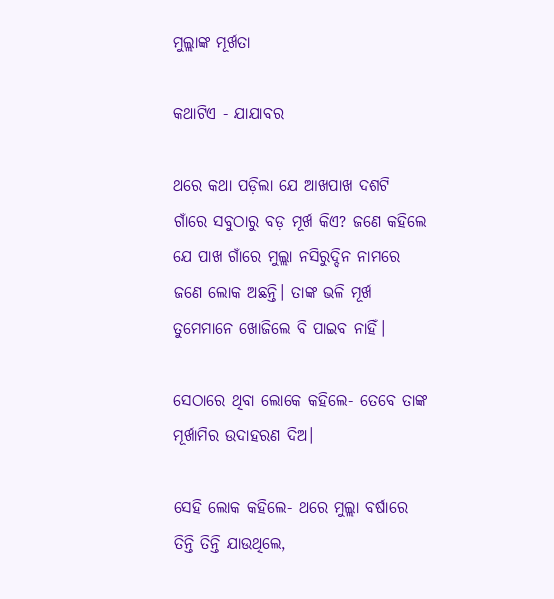ମୁଲ୍ଲାଙ୍କ ମୂର୍ଖତା

କଥାଟିଏ - ଯାଯାବର

ଥରେ କଥା ପଡ଼ିଲା ଯେ ଆଖପାଖ ଦଶଟି ଗାଁରେ ସବୁଠାରୁ ବଡ଼ ମୂର୍ଖ କିଏ? ଜଣେ କହିଲେ ଯେ ପା‌ଖ ଗାଁରେ ମୁଲ୍ଲା ନସିରୁଦ୍ଦିନ ନାମରେ ଜଣେ ଲୋକ ଅଛନ୍ତି। ତାଙ୍କ ଭଳି ମୂର୍ଖ ତୁମେମାନେ ଖୋଜିଲେ ବି ପାଇବ ନାହିଁ।

ସେଠାରେ ଥିବା ଲୋକେ କହିଲେ- ତେବେ ତାଙ୍କ ମୂର୍ଖାମିର ଉଦାହରଣ ଦିଅ।

ସେହି ଲୋକ କହିଲେ- ଥରେ ମୁଲ୍ଲା ବର୍ଷାରେ ତିନ୍ତି ତିନ୍ତି ଯାଉଥିଲେ,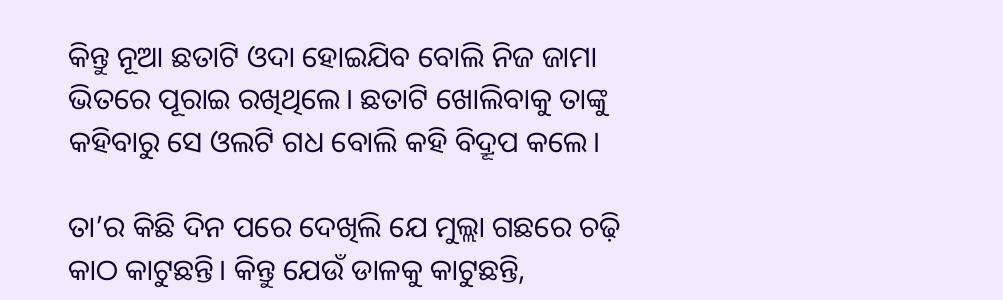କିନ୍ତୁ ନୂଆ ଛତାଟି ଓଦା ହୋଇଯିବ ବୋଲି ନିଜ ଜାମା ଭିତରେ ପୂରାଇ ରଖିଥିଲେ। ଛତାଟି ଖୋଲିବାକୁ ତାଙ୍କୁ କହିବାରୁ ସେ ଓଲଟି ଗଧ ବୋଲି କହି ବିଦ୍ରୂପ କଲେ।

ତା’ର କିଛି ଦିନ ପ‌ରେ ଦେଖିଲି ଯେ ମୁଲ୍ଲା ଗଛରେ ଚଢ଼ି କାଠ କାଟୁଛନ୍ତି। କିନ୍ତୁ ଯେଉଁ ଡାଳକୁ କାଟୁଛନ୍ତି,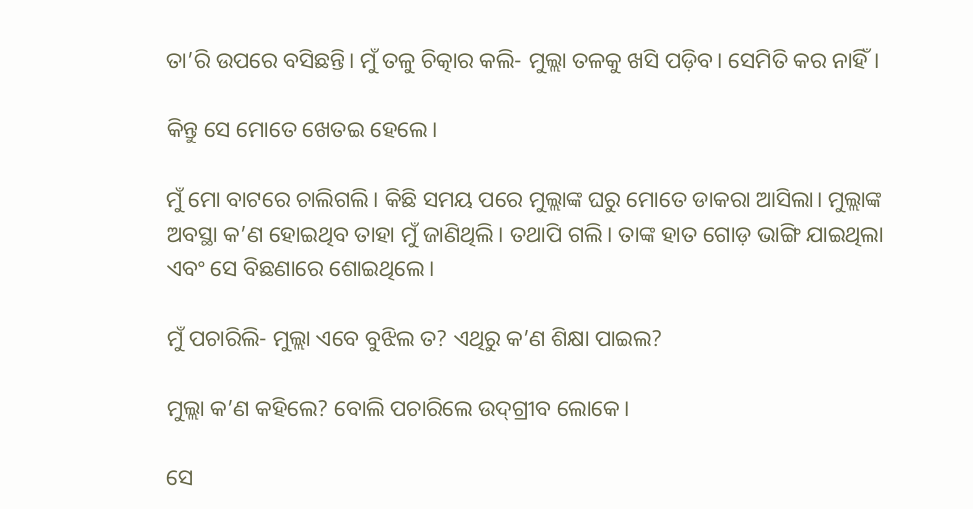ତା’ରି ଉପରେ ବସିଛନ୍ତି। ମୁଁ ତଳୁ ଚିତ୍କାର କଲି- ମୁଲ୍ଲା ତଳକୁ ଖସି ପଡ଼ିବ। ସେମିତି କର ନାହିଁ।

କିନ୍ତୁ ସେ ମୋତେ ଖ‌େତଇ ହେଲେ।

ମୁଁ ମୋ ବାଟରେ ଚାଲିଗଲି। କିଛି ସମୟ ପରେ ମୁଲ୍ଲାଙ୍କ ଘରୁ ମୋତେ ଡାକରା ଆସିଲା। ମୁଲ୍ଲାଙ୍କ ଅବସ୍ଥା କ’ଣ ହୋଇଥିବ ତାହା ମୁଁ ଜାଣିଥିଲି। ତଥାପି ଗଲି। ତାଙ୍କ ହାତ ଗୋଡ଼ ଭାଙ୍ଗି ଯାଇଥିଲା ଏବଂ ସେ ବିଛଣାରେ ଶୋଇଥିଲେ।

ମୁଁ ପଚାରିଲି- ମୁଲ୍ଲା ଏବେ ବୁଝିଲ ତ? ଏଥିରୁ କ’ଣ ଶିକ୍ଷା ପାଇଲ?

ମୁଲ୍ଲା କ’ଣ କହିଲେ? ବୋଲି ପଚାରିଲେ ଉଦ୍‌ଗ୍ରୀବ ଲୋକେ।

ସେ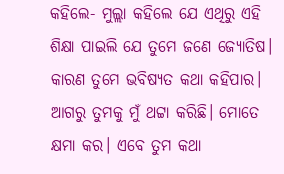କହିଲେ- ମୁଲ୍ଲା କହିଲେ ଯେ ଏଥିରୁ ଏହି ଶିକ୍ଷା ପାଇଲି ଯେ ତୁମେ ଜଣେ ଜ୍ୟୋତିଷ। କାରଣ ତୁମେ ଭବିଷ୍ୟତ କଥା କହିପାର। ଆଗରୁ ତୁମକୁ ମୁଁ ଥଟ୍ଟା କରିଛି। ମୋତେ କ୍ଷମା କର। ଏବେ ତୁମ କଥା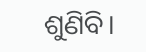ଶୁଣିବି।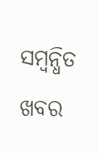ସମ୍ବନ୍ଧିତ ଖବର